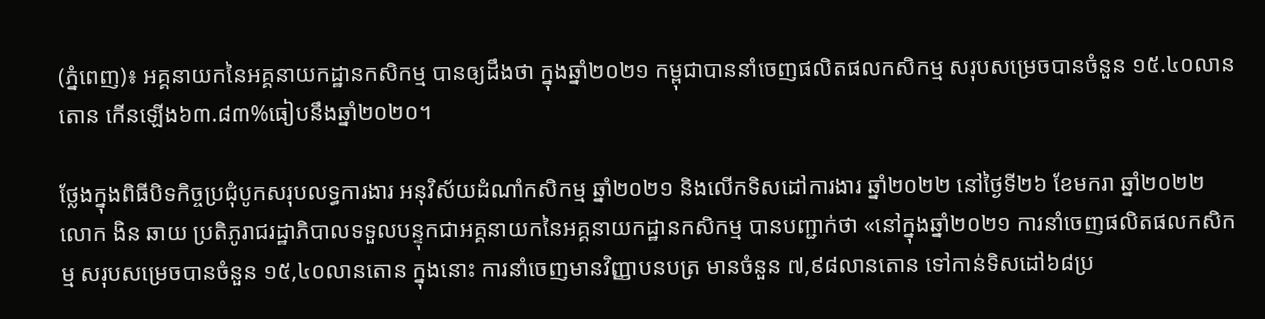(ភ្នំពេញ)៖ អគ្គនាយកនៃអគ្គនាយកដ្ឋានកសិកម្ម បានឲ្យដឹងថា ក្នុងឆ្នាំ២០២១ កម្ពុជាបាននាំចេញផលិតផលកសិកម្ម សរុបសម្រេចបានចំនួន ១៥.៤០លានតោន កើនឡើង៦៣.៨៣%ធៀបនឹងឆ្នាំ២០២០។

ថ្លែងក្នុងពិធីបិទកិច្ចប្រជុំបូកសរុបលទ្ធការងារ អនុវិស័យដំណាំកសិកម្ម ឆ្នាំ២០២១ និងលើកទិសដៅការងារ ឆ្នាំ២០២២ នៅថ្ងៃទី២៦ ខែមករា ឆ្នាំ២០២២ លោក ងិន ឆាយ ប្រតិភូរាជរដ្ឋាភិបាលទទួលបន្ទុកជាអគ្គនាយកនៃអគ្គនាយកដ្ឋានកសិកម្ម បានបញ្ជាក់ថា «នៅក្នុងឆ្នាំ២០២១ ការនាំចេញផលិតផលកសិកម្ម សរុបសម្រេចបានចំនួន ១៥,៤០លានតោន ក្នុងនោះ ការនាំចេញមានវិញ្ញាបនបត្រ មានចំនួន ៧,៩៨លានតោន ទៅកាន់ទិសដៅ៦៨ប្រ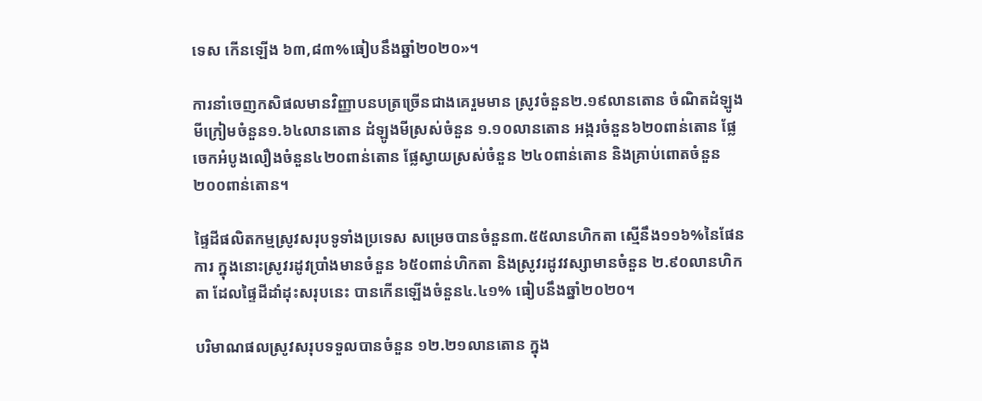ទេស កើនឡើង ៦៣,៨៣%ធៀបនឹងឆ្នាំ២០២០»។

ការនាំចេញកសិផលមានវិញ្ញាបនបត្រច្រើនជាងគេរួមមាន ស្រូវចំនួន២.១៩លានតោន ចំណិតដំឡូងមីក្រៀមចំនួន១.៦៤លានតោន ដំឡូងមីស្រស់ចំនួន ១.១០លានតោន អង្ករចំនួន៦២០ពាន់តោន ផ្លែចេកអំបូងលឿងចំនួន៤២០ពាន់តោន ផ្លែស្វាយស្រស់ចំនួន ២៤០ពាន់តោន និងគ្រាប់ពោតចំនួន២០០ពាន់តោន។

ផ្ទៃដីផលិតកម្មស្រូវសរុបទូទាំងប្រទេស សម្រេចបានចំនួន៣.៥៥លានហិកតា ស្មើនឹង១១៦%នៃផែនការ ក្នុងនោះស្រូវរដូវប្រាំងមានចំនួន ៦៥០ពាន់ហិកតា និងស្រូវរដូវវស្សាមានចំនួន ២.៩០លានហិកតា ដែលផ្ទៃដីដាំដុះសរុបនេះ បានកើនឡើងចំនួន៤.៤១% ធៀបនឹងឆ្នាំ២០២០។

បរិមាណផលស្រូវសរុបទទួលបានចំនួន ១២.២១លានតោន ក្នុង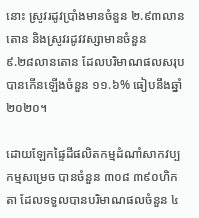នោះ ស្រូវរដូវប្រាំងមានចំនួន ២.៩៣លានតោន និងស្រូវរដូវវស្សាមានចំនួន
៩.២៨លានតោន ដែលបរិមាណផលសរុបបានកើនឡើងចំនួន ១១.៦% ធៀបនឹងឆ្នាំ២០២០។

ដោយឡែកផ្ទៃដីផលិតកម្មដំណាំសាកវប្បកម្មសម្រេច បានចំនួន ៣០៨ ៣៩០ហិកតា ដែលទទួលបានបរិមាណផលចំនួន ៤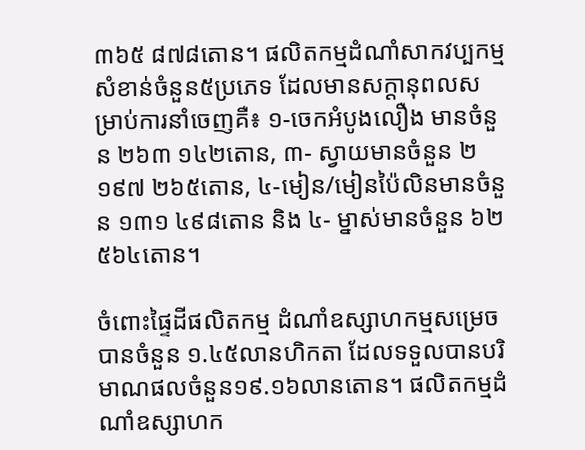៣៦៥ ៨៧៨តោន។ ផលិតកម្មដំណាំសាកវប្បកម្មសំខាន់ចំនួន៥ប្រភេទ ដែលមានសក្តានុពលសម្រាប់ការនាំចេញគឺ៖ ១-ចេកអំបូងលឿង មានចំនួន ២៦៣ ១៤២តោន, ៣- ស្វាយមានចំនួន ២ ១៩៧ ២៦៥តោន, ៤-មៀន/មៀនប៉ៃលិនមានចំនួន ១៣១ ៤៩៨តោន និង ៤- ម្នាស់មានចំនួន ៦២ ៥៦៤តោន។

ចំពោះផ្ទៃដីផលិតកម្ម ដំណាំឧស្សាហកម្មសម្រេចបានចំនួន ១.៤៥លានហិកតា ដែលទទួលបានបរិមាណផលចំនួន១៩.១៦លានតោន។ ផលិតកម្មដំណាំឧស្សាហក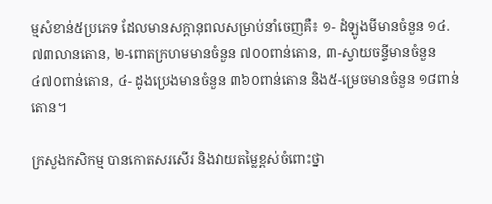ម្មសំខាន់៥ប្រភេទ ដែលមានសក្តានុពលសម្រាប់នាំចេញគឺ៖ ១- ដំឡូងមីមានចំនួន ១៤.៧៣លានតោន, ២-ពោតក្រហមមានចំនួន ៧០០ពាន់តោន, ៣-ស្វាយចន្ទីមានចំនួន ៤៧០ពាន់តោន, ៤- ដូងប្រេងមានចំនួន ៣៦០ពាន់តោន និង៥-ម្រេចមានចំនួន ១៨ពាន់តោន។

ក្រសួងកសិកម្ម បានកោតសរសើរ និងវាយតម្លៃខ្ពស់ចំពោះថ្នា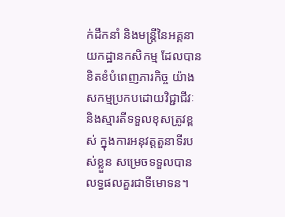ក់ដឹកនាំ និងមន្រ្តីនៃអគ្គនាយកដ្ឋានកសិកម្ម ដែលបានខិតខំបំពេញភារកិច្ច យ៉ាងសកម្មប្រកបដោយវិជ្ជាជីវៈ និងស្មារតីទទួលខុសត្រូវខ្ពស់ ក្នុងការអនុវត្តតួនាទីរបស់ខ្លួន សម្រេចទទួលបានលទ្ធផលគួរជាទីមោទន។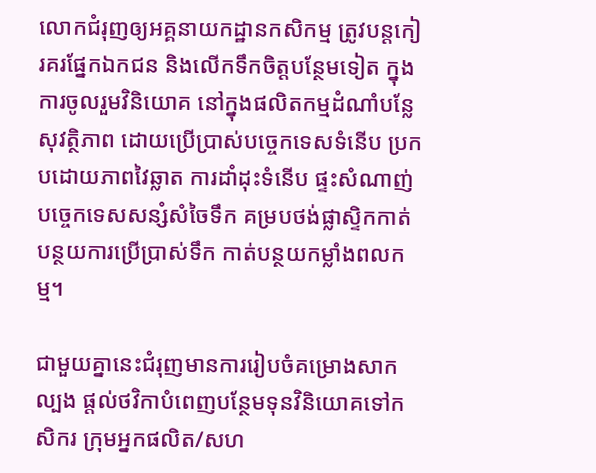លោកជំរុញឲ្យអគ្គនាយកដ្ឋានកសិកម្ម ត្រូវបន្តកៀរគរផ្នែកឯកជន និងលើកទឹកចិត្តបន្ថែមទៀត ក្នុងការចូលរួមវិនិយោគ នៅក្នុងផលិតកម្មដំណាំបន្លែសុវត្ថិភាព ដោយប្រើប្រាស់បច្ចេកទេសទំនើប ប្រកបដោយភាពវៃឆ្លាត ការដាំដុះទំនើប ផ្ទះសំណាញ់ បច្ចេកទេសសន្សំសំចៃទឹក គម្របថង់ផ្លាស្ទិកកាត់បន្ថយការប្រើប្រាស់ទឹក កាត់បន្ថយកម្លាំងពលកម្ម។

ជាមួយគ្នានេះជំរុញមានការរៀបចំគម្រោងសាកល្បង ផ្តល់ថវិកាបំពេញបន្ថែមទុនវិនិយោគទៅកសិករ ក្រុមអ្នកផលិត/សហ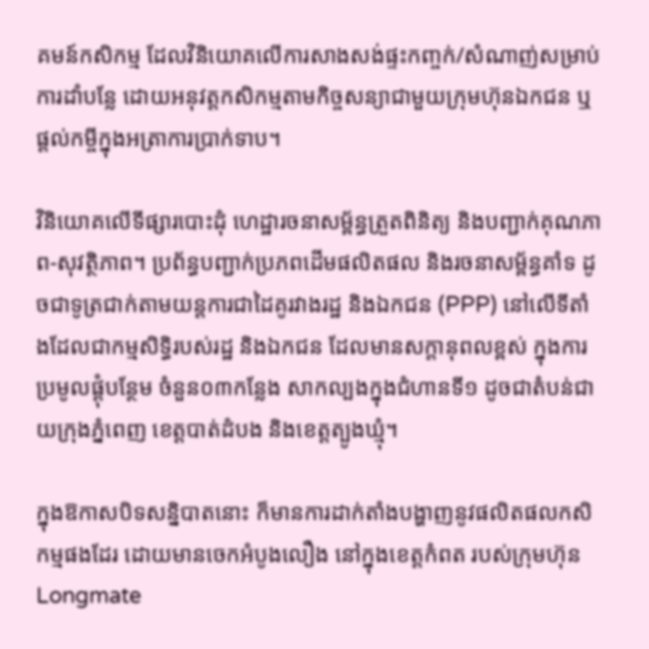គមន៍កសិកម្ម ដែលវិនិយោគលើការសាងសង់ផ្ទះកញ្ចក់/សំណាញ់សម្រាប់ការដាំបន្លែ ដោយអនុវត្តកសិកម្មតាមកិច្ចសន្យាជាមួយក្រុមហ៊ុនឯកជន ឬផ្តល់កម្ចីក្នុងអត្រាការប្រាក់ទាប។

វិនិយោគលើទីផ្សារបោះដុំ ហេដ្ឋារចនាសម្ព័ន្ធត្រួតពិនិត្យ និងបញ្ជាក់គុណភាព-សុវត្ថិភាព។ ប្រព័ន្ធបញ្ជាក់ប្រភពដើមផលិតផល និងរចនាសម្ព័ន្ធគាំទ ដូចជាទូត្រជាក់តាមយន្តការជាដៃគូរវាងរដ្ឋ និងឯកជន (PPP) នៅលើទីតាំងដែលជាកម្មសិទ្ធិរបស់រដ្ឋ និងឯកជន ដែលមានសក្តានុពលខ្ពស់ ក្នុងការប្រមូលផ្ដុំបន្ថែម ចំនួន០៣កន្លែង សាកល្បងក្នុងជំហានទី១ ដូចជាតំបន់ជាយក្រុងភ្នំពេញ ខេត្តបាត់ដំបង និងខេត្តត្បូងឃ្មុំ។

ក្នុងឱកាសបិទសន្និបាតនោះ ក៏មានការដាក់តាំងបង្ហាញនូវផលិតផលកសិកម្មផងដែរ ដោយមានចេកអំបូងលឿង នៅក្នុងខេត្តកំពត របស់ក្រុមហ៊ុន Longmate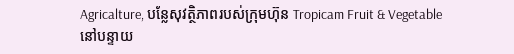Agricalture, បន្លែសុវត្ថិភាពរបស់ក្រុមហ៊ុន Tropicam Fruit & Vegetable នៅបន្ទាយ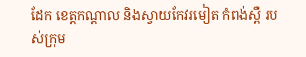ដែក ខេត្តកណ្តាល និងស្វាយកែវរមៀត កំពង់ស្ពឺ របស់ក្រុម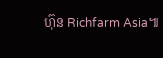ហ៊ុន Richfarm Asia៕